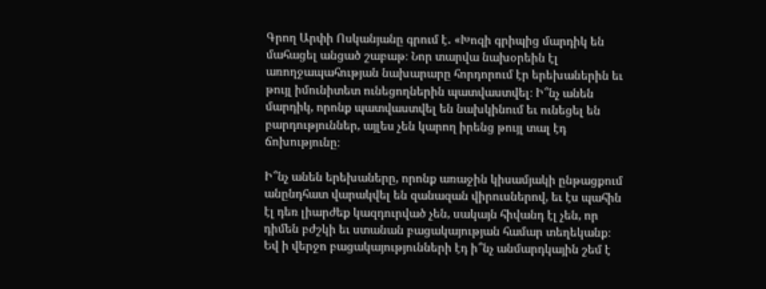Գրող Արփի Ոսկանյանը գրում է․ «Խոզի գրիպից մարդիկ են մահացել անցած շաբաթ։ Նոր տարվա նախօրեին էլ առողջապահության նախարարը հորդորում էր երեխաներին եւ թույլ իմունիտետ ունեցողներին պատվաստվել։ Ի՞նչ անեն մարդիկ, որոնք պատվաստվել են նախկինում եւ ունեցել են բարդություններ, այլես չեն կարող իրենց թույլ տալ էդ ճոխությունը։

Ի՞նչ անեն երեխաները, որոնք առաջին կիսամյակի ընթացքում անընդհատ վարակվել են զանազան վիրուսներով, եւ էս պահին էլ դեռ լիարժեք կազդուրված չեն, սակայն հիվանդ էլ չեն, որ դիմեն բժշկի եւ ստանան բացակայության համար տեղեկանք։ Եվ ի վերջո բացակայությունների էդ ի՞նչ անմարդկային շեմ է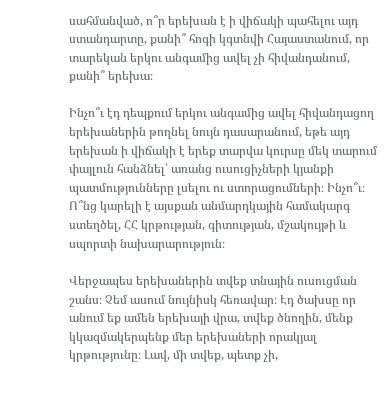սահմանված, ո՞ր երեխան է ի վիճակի պահելու այդ ստանդարտը, քանի՞ հոգի կգտնվի Հայաստանում, որ տարեկան երկու անգամից ավել չի հիվանդանում, քանի՞ երեխա։

Ինչո՞ւ էդ դեպքում երկու անգամից ավել հիվանդացող երեխաներին թողնել նույն դասարանում, եթե այդ երեխան ի վիճակի է երեք տարվա կուրսը մեկ տարում փայլուն հանձնել՝ առանց ուսուցիչների կյանքի պատմությունները լսելու ու ստորացումների։ Ինչո՞ւ։ Ո՞նց կարելի է այսքան անմարդկային համակարգ ստեղծել, ՀՀ կրթության, գիտության, մշակույթի և սպորտի նախարարություն։

Վերջապես երեխաներին տվեք տնային ուսուցման շանս։ Չեմ ասում նույնիսկ հեռավար։ Էդ ծախսը որ անում եք ամեն երեխայի վրա, տվեք ծնողին, մենք կկազմակերպենք մեր երեխաների որակյալ կրթությունը։ Լավ, մի տվեք, պետք չի,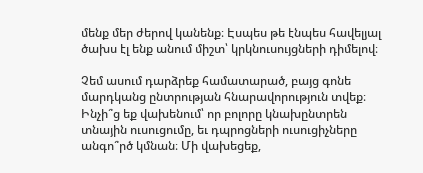մենք մեր ժերով կանենք։ Էսպես թե էնպես հավելյալ ծախս էլ ենք անում միշտ՝ կրկնուսույցների դիմելով։

Չեմ ասում դարձրեք համատարած, բայց գոնե մարդկանց ընտրության հնարավորություն տվեք։ Ինչի՞ց եք վախենում՝ որ բոլորը կնախընտրեն տնային ուսուցումը, եւ դպրոցների ուսուցիչները անգո՞րծ կմնան։ Մի վախեցեք,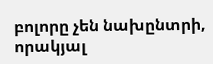բոլորը չեն նախընտրի, որակյալ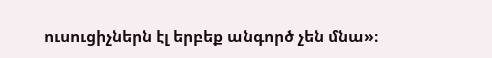ուսուցիչներն էլ երբեք անգործ չեն մնա»։